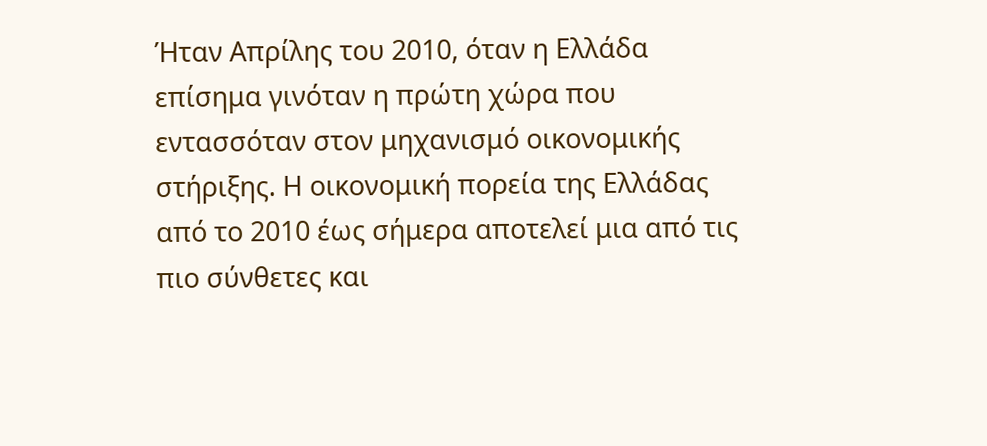Ήταν Απρίλης του 2010, όταν η Ελλάδα επίσημα γινόταν η πρώτη χώρα που εντασσόταν στον μηχανισμό οικονομικής στήριξης. Η οικονομική πορεία της Ελλάδας από το 2010 έως σήμερα αποτελεί μια από τις πιο σύνθετες και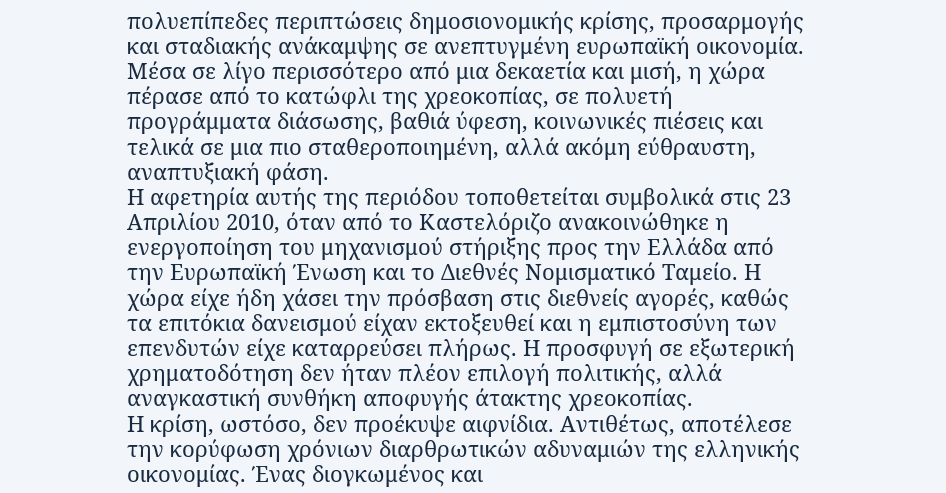πολυεπίπεδες περιπτώσεις δημοσιονομικής κρίσης, προσαρμογής και σταδιακής ανάκαμψης σε ανεπτυγμένη ευρωπαϊκή οικονομία. Μέσα σε λίγο περισσότερο από μια δεκαετία και μισή, η χώρα πέρασε από το κατώφλι της χρεοκοπίας, σε πολυετή προγράμματα διάσωσης, βαθιά ύφεση, κοινωνικές πιέσεις και τελικά σε μια πιο σταθεροποιημένη, αλλά ακόμη εύθραυστη, αναπτυξιακή φάση.
Η αφετηρία αυτής της περιόδου τοποθετείται συμβολικά στις 23 Απριλίου 2010, όταν από το Καστελόριζο ανακοινώθηκε η ενεργοποίηση του μηχανισμού στήριξης προς την Ελλάδα από την Ευρωπαϊκή Ένωση και το Διεθνές Νομισματικό Ταμείο. Η χώρα είχε ήδη χάσει την πρόσβαση στις διεθνείς αγορές, καθώς τα επιτόκια δανεισμού είχαν εκτοξευθεί και η εμπιστοσύνη των επενδυτών είχε καταρρεύσει πλήρως. Η προσφυγή σε εξωτερική χρηματοδότηση δεν ήταν πλέον επιλογή πολιτικής, αλλά αναγκαστική συνθήκη αποφυγής άτακτης χρεοκοπίας.
Η κρίση, ωστόσο, δεν προέκυψε αιφνίδια. Αντιθέτως, αποτέλεσε την κορύφωση χρόνιων διαρθρωτικών αδυναμιών της ελληνικής οικονομίας. Ένας διογκωμένος και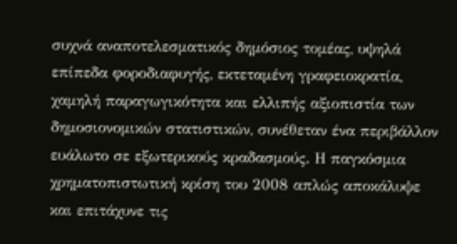συχνά αναποτελεσματικός δημόσιος τομέας, υψηλά επίπεδα φοροδιαφυγής, εκτεταμένη γραφειοκρατία, χαμηλή παραγωγικότητα και ελλιπής αξιοπιστία των δημοσιονομικών στατιστικών, συνέθεταν ένα περιβάλλον ευάλωτο σε εξωτερικούς κραδασμούς. Η παγκόσμια χρηματοπιστωτική κρίση του 2008 απλώς αποκάλυψε και επιτάχυνε τις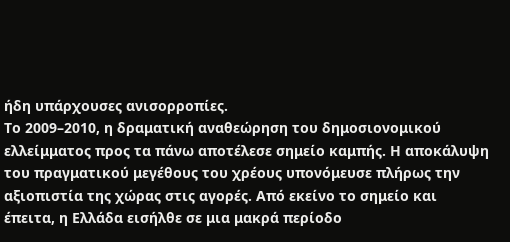ήδη υπάρχουσες ανισορροπίες.
Το 2009–2010, η δραματική αναθεώρηση του δημοσιονομικού ελλείμματος προς τα πάνω αποτέλεσε σημείο καμπής. Η αποκάλυψη του πραγματικού μεγέθους του χρέους υπονόμευσε πλήρως την αξιοπιστία της χώρας στις αγορές. Από εκείνο το σημείο και έπειτα, η Ελλάδα εισήλθε σε μια μακρά περίοδο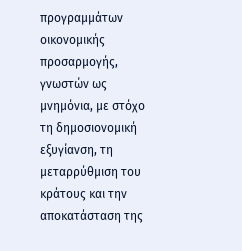προγραμμάτων οικονομικής προσαρμογής, γνωστών ως μνημόνια, με στόχο τη δημοσιονομική εξυγίανση, τη μεταρρύθμιση του κράτους και την αποκατάσταση της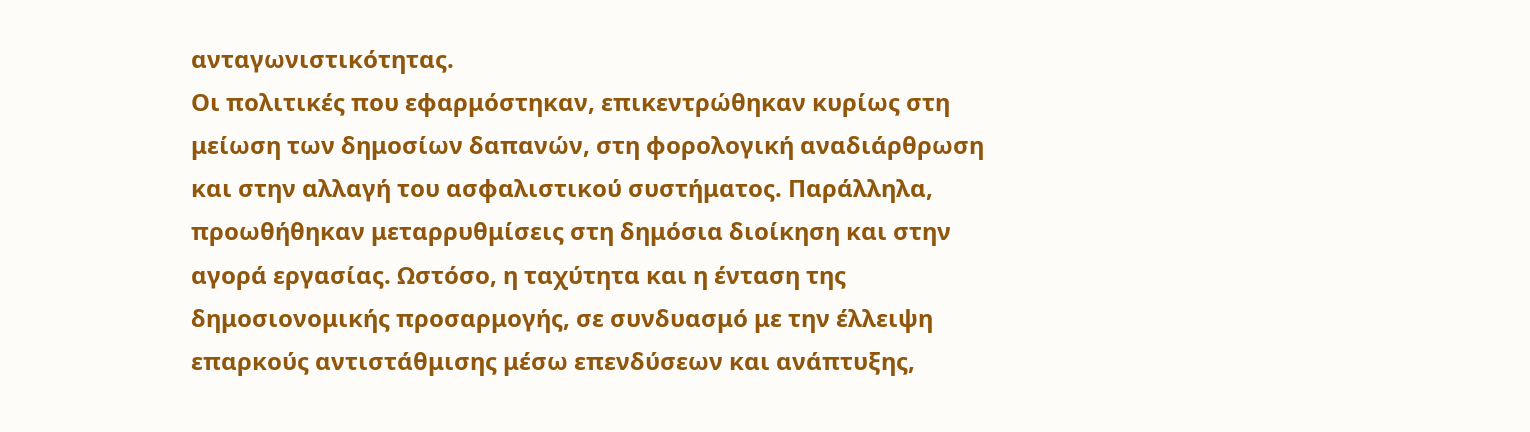ανταγωνιστικότητας.
Οι πολιτικές που εφαρμόστηκαν, επικεντρώθηκαν κυρίως στη μείωση των δημοσίων δαπανών, στη φορολογική αναδιάρθρωση και στην αλλαγή του ασφαλιστικού συστήματος. Παράλληλα, προωθήθηκαν μεταρρυθμίσεις στη δημόσια διοίκηση και στην αγορά εργασίας. Ωστόσο, η ταχύτητα και η ένταση της δημοσιονομικής προσαρμογής, σε συνδυασμό με την έλλειψη επαρκούς αντιστάθμισης μέσω επενδύσεων και ανάπτυξης,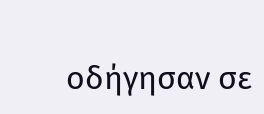οδήγησαν σε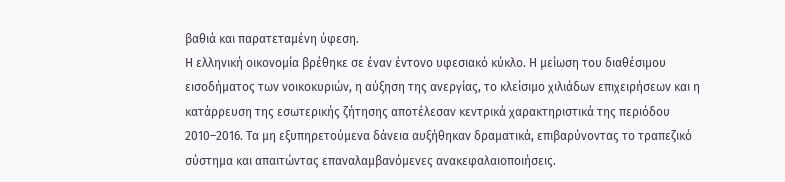βαθιά και παρατεταμένη ύφεση.
Η ελληνική οικονομία βρέθηκε σε έναν έντονο υφεσιακό κύκλο. Η μείωση του διαθέσιμου εισοδήματος των νοικοκυριών, η αύξηση της ανεργίας, το κλείσιμο χιλιάδων επιχειρήσεων και η κατάρρευση της εσωτερικής ζήτησης αποτέλεσαν κεντρικά χαρακτηριστικά της περιόδου 2010–2016. Τα μη εξυπηρετούμενα δάνεια αυξήθηκαν δραματικά, επιβαρύνοντας το τραπεζικό σύστημα και απαιτώντας επαναλαμβανόμενες ανακεφαλαιοποιήσεις.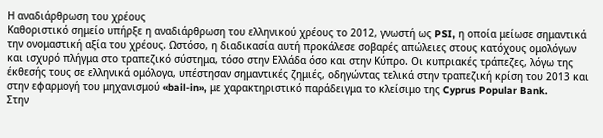Η αναδιάρθρωση του χρέους
Καθοριστικό σημείο υπήρξε η αναδιάρθρωση του ελληνικού χρέους το 2012, γνωστή ως PSI, η οποία μείωσε σημαντικά την ονομαστική αξία του χρέους. Ωστόσο, η διαδικασία αυτή προκάλεσε σοβαρές απώλειες στους κατόχους ομολόγων και ισχυρό πλήγμα στο τραπεζικό σύστημα, τόσο στην Ελλάδα όσο και στην Κύπρο. Οι κυπριακές τράπεζες, λόγω της έκθεσής τους σε ελληνικά ομόλογα, υπέστησαν σημαντικές ζημιές, οδηγώντας τελικά στην τραπεζική κρίση του 2013 και στην εφαρμογή του μηχανισμού «bail-in», με χαρακτηριστικό παράδειγμα το κλείσιμο της Cyprus Popular Bank.
Στην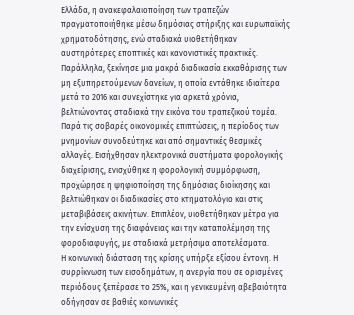Ελλάδα, η ανακεφαλαιοποίηση των τραπεζών πραγματοποιήθηκε μέσω δημόσιας στήριξης και ευρωπαϊκής χρηματοδότησης, ενώ σταδιακά υιοθετήθηκαν αυστηρότερες εποπτικές και κανονιστικές πρακτικές. Παράλληλα, ξεκίνησε μια μακρά διαδικασία εκκαθάρισης των μη εξυπηρετούμενων δανείων, η οποία εντάθηκε ιδιαίτερα μετά το 2016 και συνεχίστηκε για αρκετά χρόνια, βελτιώνοντας σταδιακά την εικόνα του τραπεζικού τομέα.
Παρά τις σοβαρές οικονομικές επιπτώσεις, η περίοδος των μνημονίων συνοδεύτηκε και από σημαντικές θεσμικές αλλαγές. Εισήχθησαν ηλεκτρονικά συστήματα φορολογικής διαχείρισης, ενισχύθηκε η φορολογική συμμόρφωση, προχώρησε η ψηφιοποίηση της δημόσιας διοίκησης και βελτιώθηκαν οι διαδικασίες στο κτηματολόγιο και στις μεταβιβάσεις ακινήτων. Επιπλέον, υιοθετήθηκαν μέτρα για την ενίσχυση της διαφάνειας και την καταπολέμηση της φοροδιαφυγής, με σταδιακά μετρήσιμα αποτελέσματα.
Η κοινωνική διάσταση της κρίσης υπήρξε εξίσου έντονη. Η συρρίκνωση των εισοδημάτων, η ανεργία που σε ορισμένες περιόδους ξεπέρασε το 25%, και η γενικευμένη αβεβαιότητα οδήγησαν σε βαθιές κοινωνικές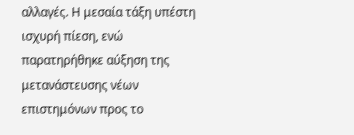αλλαγές. Η μεσαία τάξη υπέστη ισχυρή πίεση, ενώ παρατηρήθηκε αύξηση της μετανάστευσης νέων επιστημόνων προς το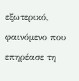εξωτερικό, φαινόμενο που επηρέασε τη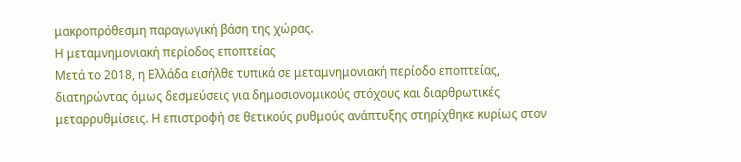μακροπρόθεσμη παραγωγική βάση της χώρας.
Η μεταμνημονιακή περίοδος εποπτείας
Μετά το 2018, η Ελλάδα εισήλθε τυπικά σε μεταμνημονιακή περίοδο εποπτείας, διατηρώντας όμως δεσμεύσεις για δημοσιονομικούς στόχους και διαρθρωτικές μεταρρυθμίσεις. Η επιστροφή σε θετικούς ρυθμούς ανάπτυξης στηρίχθηκε κυρίως στον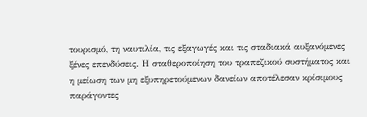τουρισμό, τη ναυτιλία, τις εξαγωγές και τις σταδιακά αυξανόμενες ξένες επενδύσεις. Η σταθεροποίηση του τραπεζικού συστήματος και η μείωση των μη εξυπηρετούμενων δανείων αποτέλεσαν κρίσιμους παράγοντες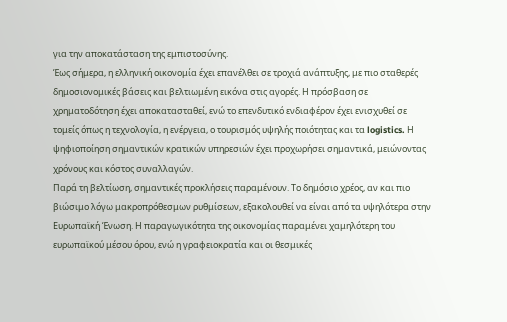για την αποκατάσταση της εμπιστοσύνης.
Έως σήμερα, η ελληνική οικονομία έχει επανέλθει σε τροχιά ανάπτυξης, με πιο σταθερές δημοσιονομικές βάσεις και βελτιωμένη εικόνα στις αγορές. Η πρόσβαση σε χρηματοδότηση έχει αποκατασταθεί, ενώ το επενδυτικό ενδιαφέρον έχει ενισχυθεί σε τομείς όπως η τεχνολογία, η ενέργεια, ο τουρισμός υψηλής ποιότητας και τα logistics. Η ψηφιοποίηση σημαντικών κρατικών υπηρεσιών έχει προχωρήσει σημαντικά, μειώνοντας χρόνους και κόστος συναλλαγών.
Παρά τη βελτίωση, σημαντικές προκλήσεις παραμένουν. Το δημόσιο χρέος, αν και πιο βιώσιμο λόγω μακροπρόθεσμων ρυθμίσεων, εξακολουθεί να είναι από τα υψηλότερα στην Ευρωπαϊκή Ένωση. Η παραγωγικότητα της οικονομίας παραμένει χαμηλότερη του ευρωπαϊκού μέσου όρου, ενώ η γραφειοκρατία και οι θεσμικές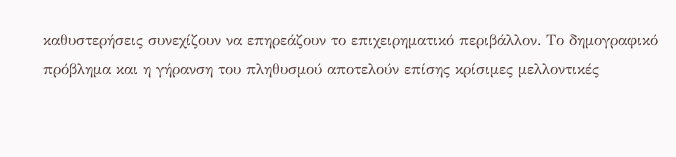καθυστερήσεις συνεχίζουν να επηρεάζουν το επιχειρηματικό περιβάλλον. Το δημογραφικό πρόβλημα και η γήρανση του πληθυσμού αποτελούν επίσης κρίσιμες μελλοντικές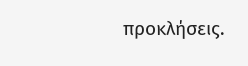προκλήσεις.